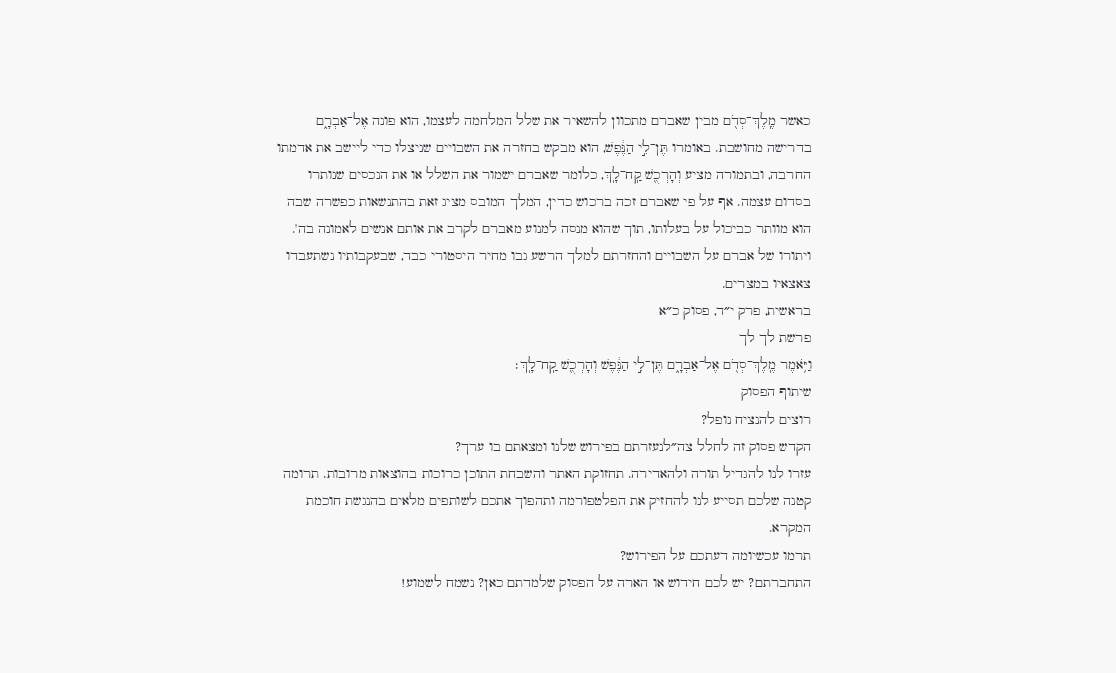כאשר מֶֽלֶךְ־סְדֹ֖ם מבין שאברם מתכוון להשאיר את שלל המלחמה לעצמו, הוא פונה אֶל־אַבְרָ֑ם בדרישה מחושבת. באומרו תֶּן־לִ֣י הַנֶּ֔פֶשׁ, הוא מבקש בחזרה את השבויים שניצלו כדי ליישב את אדמתו החרבה, ובתמורה מציע וְהָרְכֻ֖שׁ קַֽח־לָֽךְ, כלומר שאברם ישמור את השלל או את הנכסים שנותרו בסדום עצמה. אף על פי שאברם זכה ברכוש כדין, המלך המובס מציג זאת בהתנשאות כפשרה שבה הוא מוותר כביכול על בעלותו, תוך שהוא מנסה למנוע מאברם לקרב את אותם אנשים לאמונה בה'. ויתורו של אברם על השבויים והחזרתם למלך הרשע גבו מחיר היסטורי כבד, שבעקבותיו נשתעבדו צאצאיו במצרים.
בראשית, פרק י״ד, פסוק כ״א
פרשת לך לך
וַיֹּ֥אמֶר מֶֽלֶךְ־סְדֹ֖ם אֶל־אַבְרָ֑ם תֶּן־לִ֣י הַנֶּ֔פֶשׁ וְהָרְכֻ֖שׁ קַֽח־לָֽךְ׃
שיתוף הפסוק
רוצים להנציח נופל?
הקדש פסוק זה לחלל צה״לנעזרתם בפירוש שלנו ומצאתם בו ערך?
עזרו לנו להגדיל תורה ולהאדירה. תחזוקת האתר והשבחת התוכן כרוכות בהוצאות מרובות. תרומה קטנה שלכם תסייע לנו להחזיק את הפלטפורמה ותהפוך אתכם לשותפים מלאים בהנגשת חוכמת המקרא.
תרמו עכשיומה דעתכם על הפירוש?
התחברתם? יש לכם חידוש או הארה על הפסוק שלמדתם כאן? נשמח לשמוע!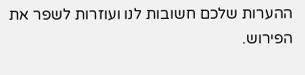ההערות שלכם חשובות לנו ועוזרות לשפר את הפירוש.